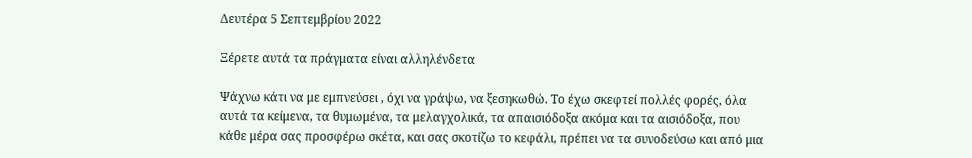Δευτέρα 5 Σεπτεμβρίου 2022

Ξέρετε αυτά τα πράγματα είναι αλληλένδετα

Ψάχνω κάτι να με εμπνεύσει , όχι να γράψω, να ξεσηκωθώ. Το έχω σκεφτεί πολλές φορές, όλα αυτά τα κείμενα, τα θυμωμένα, τα μελαγχολικά, τα απαισιόδοξα ακόμα και τα αισιόδοξα, που κάθε μέρα σας προσφέρω σκέτα, και σας σκοτίζω το κεφάλι, πρέπει να τα συνοδεύσω και από μια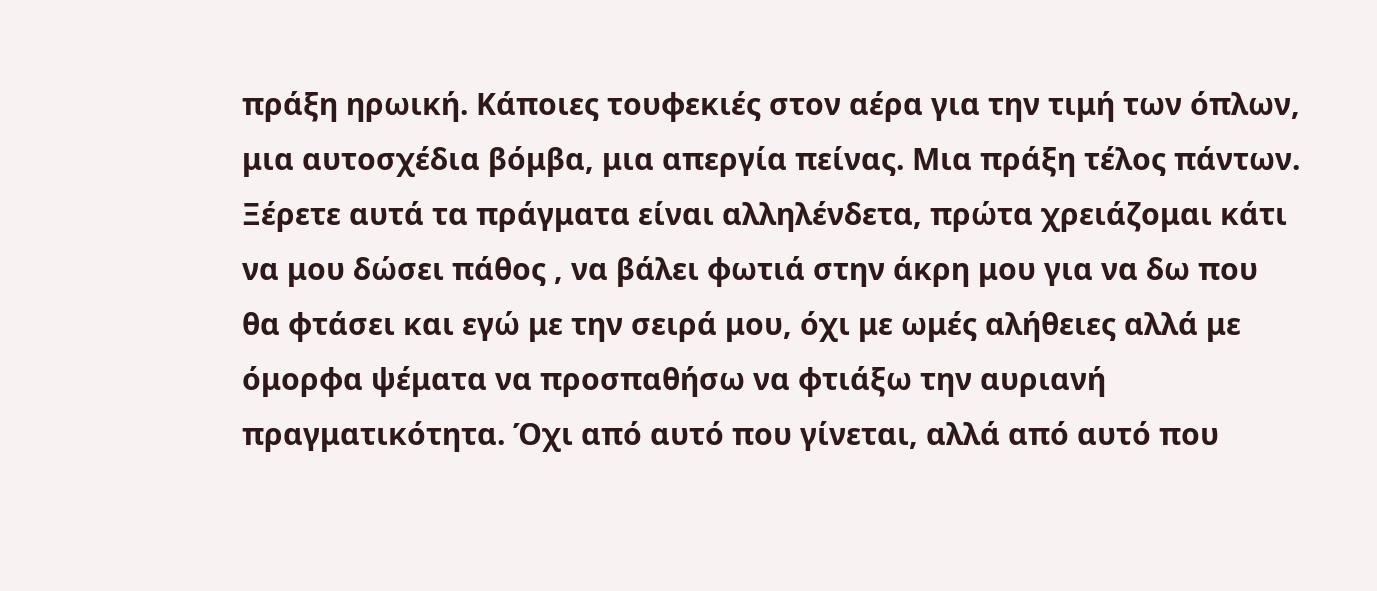πράξη ηρωική. Κάποιες τουφεκιές στον αέρα για την τιμή των όπλων, μια αυτοσχέδια βόμβα, μια απεργία πείνας. Μια πράξη τέλος πάντων. Ξέρετε αυτά τα πράγματα είναι αλληλένδετα, πρώτα χρειάζομαι κάτι να μου δώσει πάθος , να βάλει φωτιά στην άκρη μου για να δω που θα φτάσει και εγώ με την σειρά μου, όχι με ωμές αλήθειες αλλά με όμορφα ψέματα να προσπαθήσω να φτιάξω την αυριανή πραγματικότητα. Όχι από αυτό που γίνεται, αλλά από αυτό που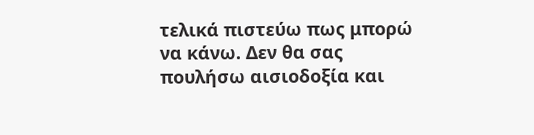τελικά πιστεύω πως μπορώ να κάνω. Δεν θα σας πουλήσω αισιοδοξία και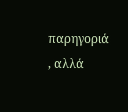παρηγοριά , αλλά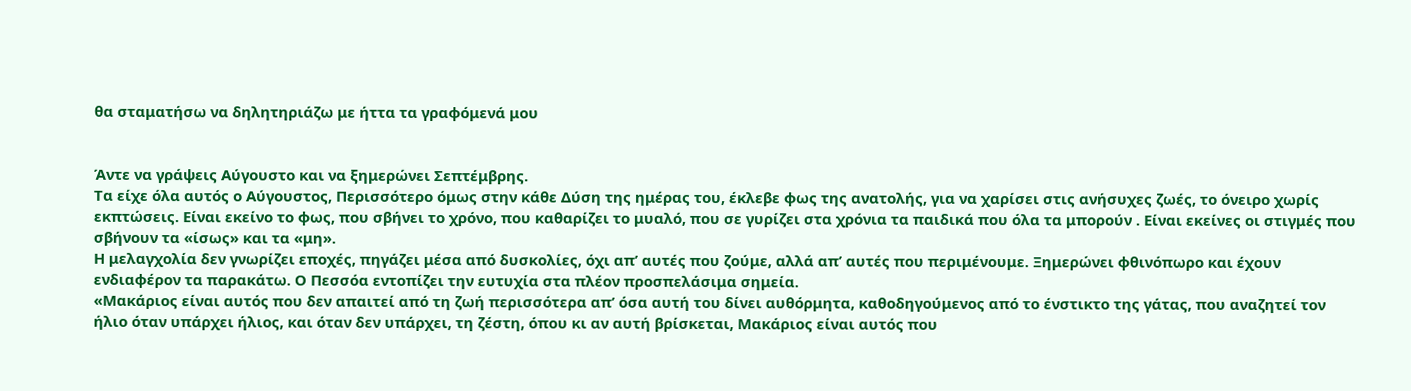θα σταματήσω να δηλητηριάζω με ήττα τα γραφόμενά μου


Άντε να γράψεις Αύγουστο και να ξημερώνει Σεπτέμβρης.
Τα είχε όλα αυτός ο Αύγουστος, Περισσότερο όμως στην κάθε Δύση της ημέρας του, έκλεβε φως της ανατολής, για να χαρίσει στις ανήσυχες ζωές, το όνειρο χωρίς εκπτώσεις. Είναι εκείνο το φως, που σβήνει το χρόνο, που καθαρίζει το μυαλό, που σε γυρίζει στα χρόνια τα παιδικά που όλα τα μπορούν . Είναι εκείνες οι στιγμές που σβήνουν τα «ίσως» και τα «μη».
Η μελαγχολία δεν γνωρίζει εποχές, πηγάζει μέσα από δυσκολίες, όχι απ’ αυτές που ζούμε, αλλά απ’ αυτές που περιμένουμε. Ξημερώνει φθινόπωρο και έχουν ενδιαφέρον τα παρακάτω. Ο Πεσσόα εντοπίζει την ευτυχία στα πλέον προσπελάσιμα σημεία.
«Μακάριος είναι αυτός που δεν απαιτεί από τη ζωή περισσότερα απ’ όσα αυτή του δίνει αυθόρμητα, καθοδηγούμενος από το ένστικτο της γάτας, που αναζητεί τον ήλιο όταν υπάρχει ήλιος, και όταν δεν υπάρχει, τη ζέστη, όπου κι αν αυτή βρίσκεται, Μακάριος είναι αυτός που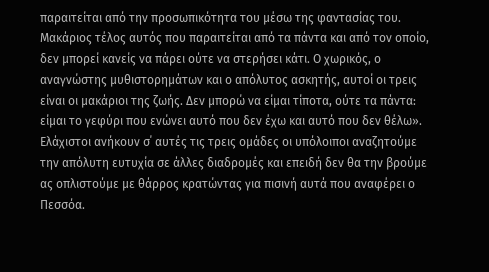παραιτείται από την προσωπικότητα του μέσω της φαντασίας του. Μακάριος τέλος αυτός που παραιτείται από τα πάντα και από τον οποίο, δεν μπορεί κανείς να πάρει ούτε να στερήσει κάτι. Ο χωρικός, ο αναγνώστης μυθιστορημάτων και ο απόλυτος ασκητής, αυτοί οι τρεις είναι οι μακάριοι της ζωής. Δεν μπορώ να είμαι τίποτα, ούτε τα πάντα: είμαι το γεφύρι που ενώνει αυτό που δεν έχω και αυτό που δεν θέλω».
Ελάχιστοι ανήκουν σ΄ αυτές τις τρεις ομάδες οι υπόλοιποι αναζητούμε την απόλυτη ευτυχία σε άλλες διαδρομές και επειδή δεν θα την βρούμε ας οπλιστούμε με θάρρος κρατώντας για πισινή αυτά που αναφέρει ο Πεσσόα.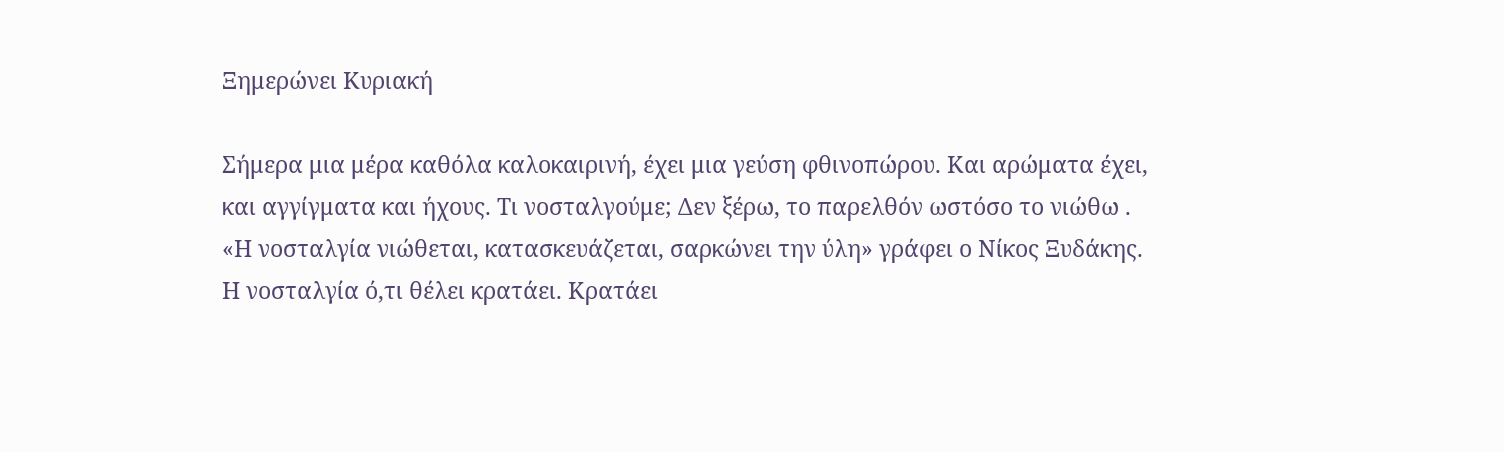Ξημερώνει Κυριακή

Σήμερα μια μέρα καθόλα καλοκαιρινή, έχει μια γεύση φθινοπώρου. Και αρώματα έχει, και αγγίγματα και ήχους. Τι νοσταλγούμε; Δεν ξέρω, το παρελθόν ωστόσο το νιώθω . «Η νοσταλγία νιώθεται, κατασκευάζεται, σαρκώνει την ύλη» γράφει ο Νίκος Ξυδάκης. Η νοσταλγία ό,τι θέλει κρατάει. Κρατάει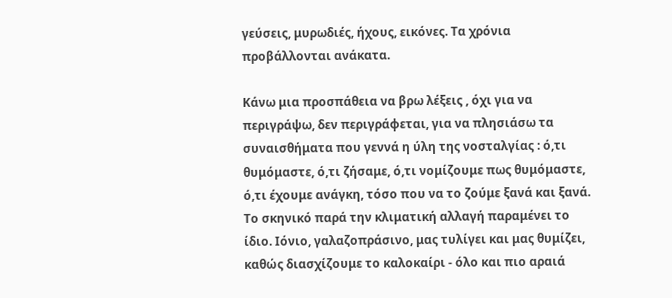γεύσεις, μυρωδιές, ήχους, εικόνες. Τα χρόνια προβάλλονται ανάκατα.

Κάνω μια προσπάθεια να βρω λέξεις , όχι για να περιγράψω, δεν περιγράφεται, για να πλησιάσω τα συναισθήματα που γεννά η ύλη της νοσταλγίας : ό,τι θυμόμαστε, ό,τι ζήσαμε, ό,τι νομίζουμε πως θυμόμαστε, ό,τι έχουμε ανάγκη, τόσο που να το ζούμε ξανά και ξανά. Το σκηνικό παρά την κλιματική αλλαγή παραμένει το ίδιο. Ιόνιο, γαλαζοπράσινο, μας τυλίγει και μας θυμίζει, καθώς διασχίζουμε το καλοκαίρι - όλο και πιο αραιά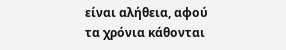είναι αλήθεια, αφού τα χρόνια κάθονται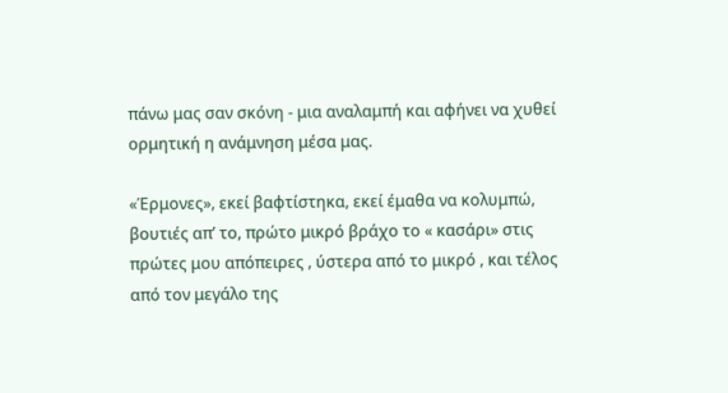πάνω μας σαν σκόνη - μια αναλαμπή και αφήνει να χυθεί ορμητική η ανάμνηση μέσα μας.

«Έρμονες», εκεί βαφτίστηκα, εκεί έμαθα να κολυμπώ, βουτιές απ’ το, πρώτο μικρό βράχο το « κασάρι» στις πρώτες μου απόπειρες , ύστερα από το μικρό , και τέλος από τον μεγάλο της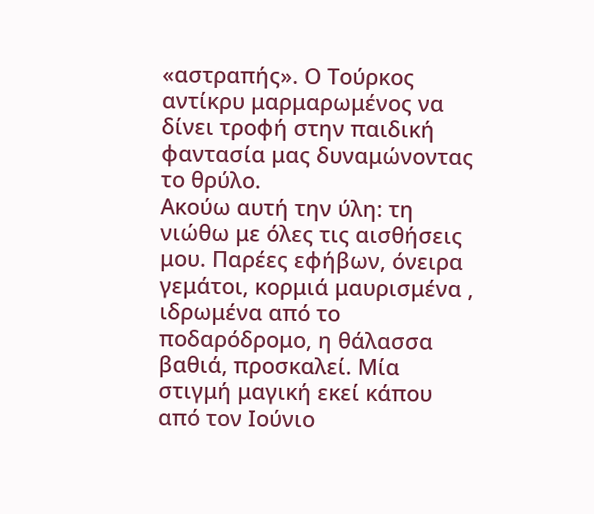«αστραπής». Ο Τούρκος αντίκρυ μαρμαρωμένος να δίνει τροφή στην παιδική φαντασία μας δυναμώνοντας το θρύλο.
Ακούω αυτή την ύλη: τη νιώθω με όλες τις αισθήσεις μου. Παρέες εφήβων, όνειρα γεμάτοι, κορμιά μαυρισμένα , ιδρωμένα από το ποδαρόδρομο, η θάλασσα βαθιά, προσκαλεί. Μία στιγμή μαγική εκεί κάπου από τον Ιούνιο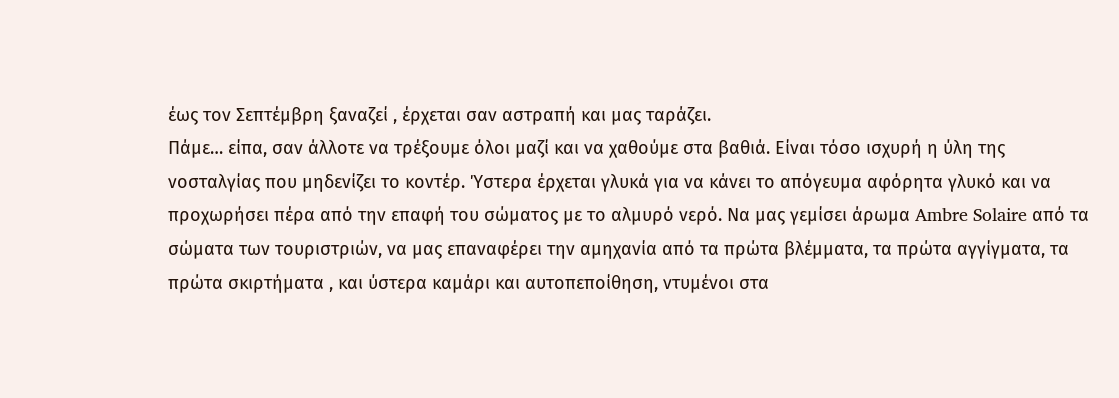έως τον Σεπτέμβρη ξαναζεί , έρχεται σαν αστραπή και μας ταράζει.
Πάμε… είπα, σαν άλλοτε να τρέξουμε όλοι μαζί και να χαθούμε στα βαθιά. Είναι τόσο ισχυρή η ύλη της νοσταλγίας που μηδενίζει το κοντέρ. Ύστερα έρχεται γλυκά για να κάνει το απόγευμα αφόρητα γλυκό και να προχωρήσει πέρα από την επαφή του σώματος με το αλμυρό νερό. Να μας γεμίσει άρωμα Ambre Solaire από τα σώματα των τουριστριών, να μας επαναφέρει την αμηχανία από τα πρώτα βλέμματα, τα πρώτα αγγίγματα, τα πρώτα σκιρτήματα , και ύστερα καμάρι και αυτοπεποίθηση, ντυμένοι στα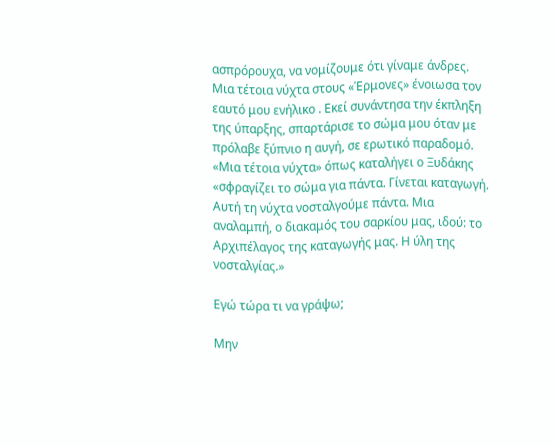ασπρόρουχα, να νομίζουμε ότι γίναμε άνδρες. Μια τέτοια νύχτα στους «Έρμονες» ένοιωσα τον εαυτό μου ενήλικο . Εκεί συνάντησα την έκπληξη της ύπαρξης, σπαρτάρισε το σώμα μου όταν με πρόλαβε ξύπνιο η αυγή, σε ερωτικό παραδομό.
«Μια τέτοια νύχτα» όπως καταλήγει ο Ξυδάκης «σφραγίζει το σώμα για πάντα. Γίνεται καταγωγή. Αυτή τη νύχτα νοσταλγούμε πάντα. Μια αναλαμπή, ο διακαμός του σαρκίου μας, ιδού: το Αρχιπέλαγος της καταγωγής μας. Η ύλη της νοσταλγίας.»

Εγώ τώρα τι να γράψω;

Μην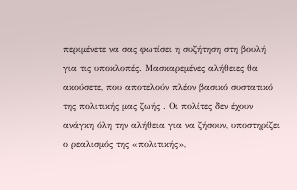περιμένετε να σας φωτίσει η συζήτηση στη βουλή για τις υποκλοπές. Μασκαρεμένες αλήθειες θα ακούσετε, που αποτελούν πλέον βασικό συστατικό της πολιτικής μας ζωής . Οι πολίτες δεν έχουν ανάγκη όλη την αλήθεια για να ζήσουν, υποστηρίζει ο ρεαλισμός της «πολιτικής»,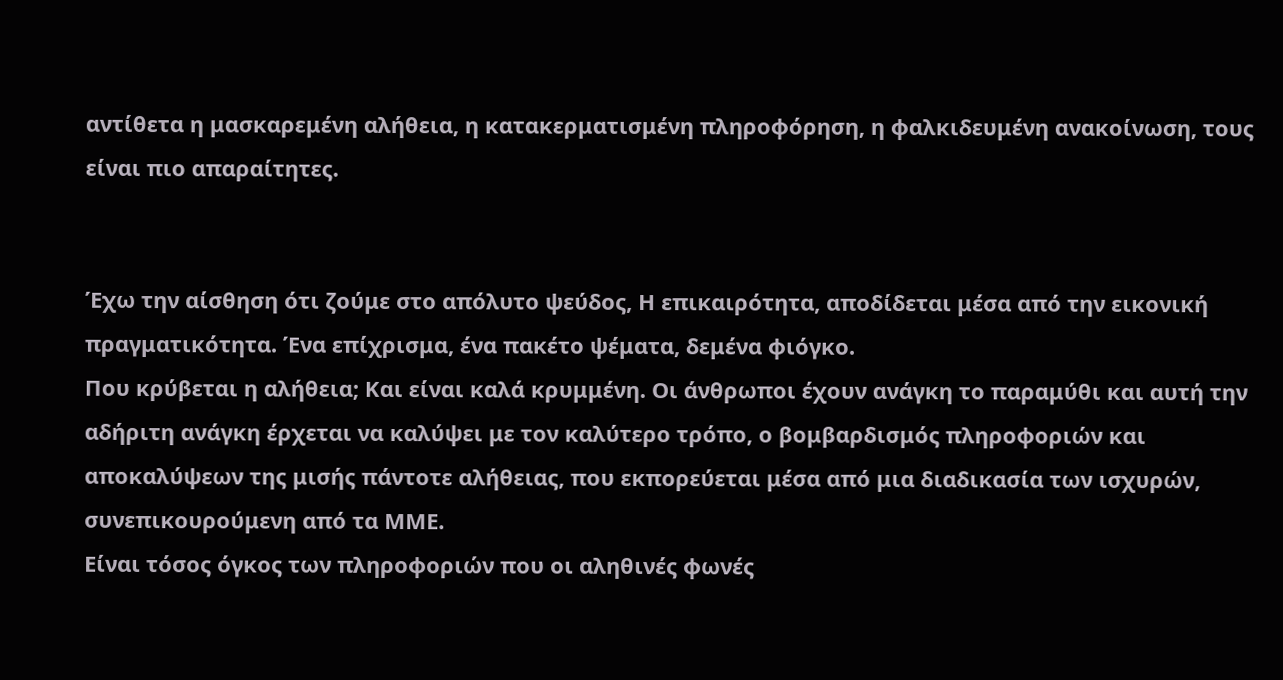αντίθετα η μασκαρεμένη αλήθεια, η κατακερματισμένη πληροφόρηση, η φαλκιδευμένη ανακοίνωση, τους είναι πιο απαραίτητες.


Έχω την αίσθηση ότι ζούμε στο απόλυτο ψεύδος, Η επικαιρότητα, αποδίδεται μέσα από την εικονική πραγματικότητα. Ένα επίχρισμα, ένα πακέτο ψέματα, δεμένα φιόγκο.
Που κρύβεται η αλήθεια; Και είναι καλά κρυμμένη. Οι άνθρωποι έχουν ανάγκη το παραμύθι και αυτή την αδήριτη ανάγκη έρχεται να καλύψει με τον καλύτερο τρόπο, ο βομβαρδισμός πληροφοριών και αποκαλύψεων της μισής πάντοτε αλήθειας, που εκπορεύεται μέσα από μια διαδικασία των ισχυρών, συνεπικουρούμενη από τα ΜΜΕ.
Είναι τόσος όγκος των πληροφοριών που οι αληθινές φωνές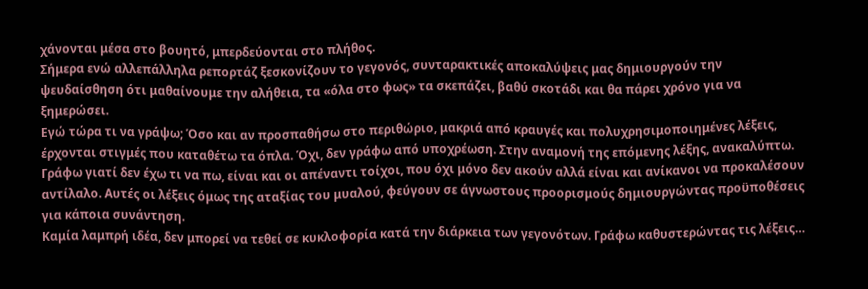χάνονται μέσα στο βουητό, μπερδεύονται στο πλήθος.
Σήμερα ενώ αλλεπάλληλα ρεπορτάζ ξεσκονίζουν το γεγονός, συνταρακτικές αποκαλύψεις μας δημιουργούν την ψευδαίσθηση ότι μαθαίνουμε την αλήθεια, τα «όλα στο φως» τα σκεπάζει, βαθύ σκοτάδι και θα πάρει χρόνο για να ξημερώσει.
Εγώ τώρα τι να γράψω; Όσο και αν προσπαθήσω στο περιθώριο, μακριά από κραυγές και πολυχρησιμοποιημένες λέξεις, έρχονται στιγμές που καταθέτω τα όπλα. Όχι, δεν γράφω από υποχρέωση. Στην αναμονή της επόμενης λέξης, ανακαλύπτω.
Γράφω γιατί δεν έχω τι να πω, είναι και οι απέναντι τοίχοι, που όχι μόνο δεν ακούν αλλά είναι και ανίκανοι να προκαλέσουν αντίλαλο. Αυτές οι λέξεις όμως της αταξίας του μυαλού, φεύγουν σε άγνωστους προορισμούς δημιουργώντας προϋποθέσεις για κάποια συνάντηση.
Καμία λαμπρή ιδέα, δεν μπορεί να τεθεί σε κυκλοφορία κατά την διάρκεια των γεγονότων. Γράφω καθυστερώντας τις λέξεις…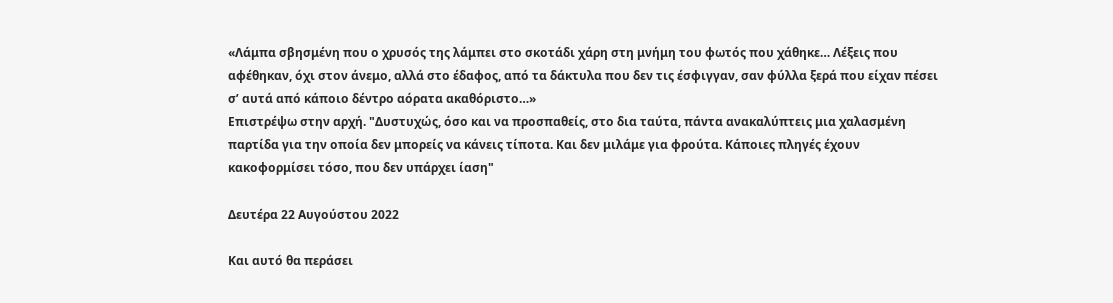«Λάμπα σβησμένη που ο χρυσός της λάμπει στο σκοτάδι χάρη στη μνήμη του φωτός που χάθηκε… Λέξεις που αφέθηκαν, όχι στον άνεμο, αλλά στο έδαφος, από τα δάκτυλα που δεν τις έσφιγγαν, σαν φύλλα ξερά που είχαν πέσει σ’ αυτά από κάποιο δέντρο αόρατα ακαθόριστο…»
Επιστρέψω στην αρχή. "Δυστυχώς, όσο και να προσπαθείς, στο δια ταύτα, πάντα ανακαλύπτεις μια χαλασμένη παρτίδα για την οποία δεν μπορείς να κάνεις τίποτα. Και δεν μιλάμε για φρούτα. Κάποιες πληγές έχουν κακοφορμίσει τόσο, που δεν υπάρχει ίαση"

Δευτέρα 22 Αυγούστου 2022

Και αυτό θα περάσει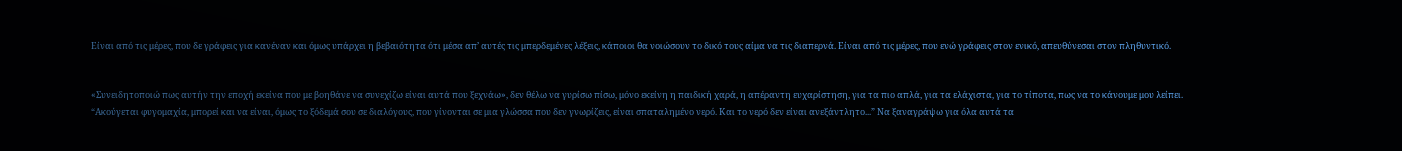Είναι από τις μέρες, που δε γράφεις για κανέναν και όμως υπάρχει η βεβαιότητα ότι μέσα απ’ αυτές τις μπερδεμένες λέξεις, κάποιοι θα νοιώσουν το δικό τους αίμα να τις διαπερνά. Είναι από τις μέρες, που ενώ γράφεις στον ενικό, απευθύνεσαι στον πληθυντικό.


«Συνειδητοποιώ πως αυτήν την εποχή εκείνα που με βοηθάνε να συνεχίζω είναι αυτά που ξεχνάω», δεν θέλω να γυρίσω πίσω, μόνο εκείνη η παιδική χαρά, η απέραντη ευχαρίστηση, για τα πιο απλά, για τα ελάχιστα, για το τίποτα, πως να το κάνουμε μου λείπει.
“Ακούγεται φυγομαχία, μπορεί και να είναι, όμως το ξόδεμά σου σε διαλόγους, που γίνονται σε μια γλώσσα που δεν γνωρίζεις, είναι σπαταλημένο νερό. Και το νερό δεν είναι ανεξάντλητο...” Να ξαναγράψω για όλα αυτά τα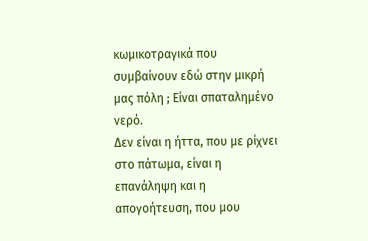κωμικοτραγικά που συμβαίνουν εδώ στην μικρή μας πόλη ; Είναι σπαταλημένο νερό.
Δεν είναι η ήττα, που με ρίχνει στο πάτωμα, είναι η επανάληψη και η απογοήτευση, που μου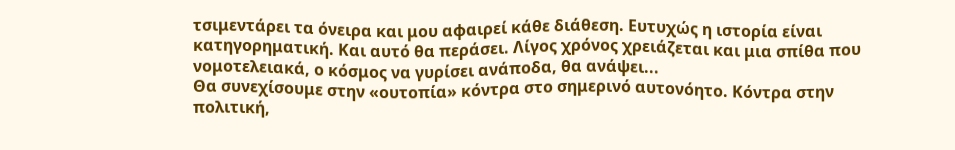τσιμεντάρει τα όνειρα και μου αφαιρεί κάθε διάθεση. Ευτυχώς η ιστορία είναι κατηγορηματική. Και αυτό θα περάσει. Λίγος χρόνος χρειάζεται και μια σπίθα που νομοτελειακά, ο κόσμος να γυρίσει ανάποδα, θα ανάψει...
Θα συνεχίσουμε στην «ουτοπία» κόντρα στο σημερινό αυτονόητο. Κόντρα στην πολιτική,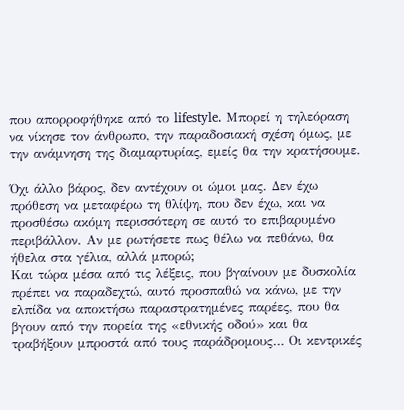που απορροφήθηκε από το lifestyle. Μπορεί η τηλεόραση να νίκησε τον άνθρωπο, την παραδοσιακή σχέση όμως, με την ανάμνηση της διαμαρτυρίας, εμείς θα την κρατήσουμε.

Όχι άλλο βάρος, δεν αντέχουν οι ώμοι μας. Δεν έχω πρόθεση να μεταφέρω τη θλίψη, που δεν έχω, και να προσθέσω ακόμη περισσότερη σε αυτό το επιβαρυμένο περιβάλλον. Αν με ρωτήσετε πως θέλω να πεθάνω, θα ήθελα στα γέλια, αλλά μπορώ;
Και τώρα μέσα από τις λέξεις, που βγαίνουν με δυσκολία πρέπει να παραδεχτώ, αυτό προσπαθώ να κάνω, με την ελπίδα να αποκτήσω παραστρατημένες παρέες, που θα βγουν από την πορεία της «εθνικής οδού» και θα τραβήξουν μπροστά από τους παράδρομους… Οι κεντρικές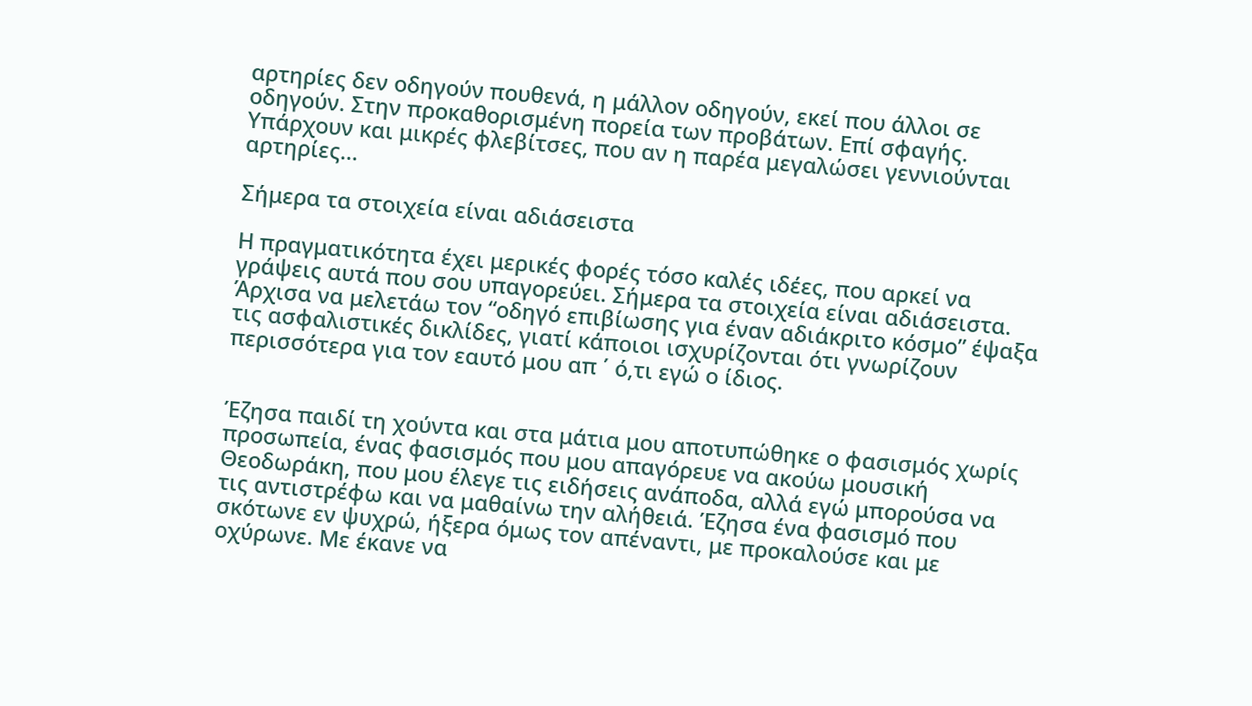αρτηρίες δεν οδηγούν πουθενά, η μάλλον οδηγούν, εκεί που άλλοι σε οδηγούν. Στην προκαθορισμένη πορεία των προβάτων. Επί σφαγής. Υπάρχουν και μικρές φλεβίτσες, που αν η παρέα μεγαλώσει γεννιούνται αρτηρίες…

Σήμερα τα στοιχεία είναι αδιάσειστα

Η πραγματικότητα έχει μερικές φορές τόσο καλές ιδέες, που αρκεί να γράψεις αυτά που σου υπαγορεύει. Σήμερα τα στοιχεία είναι αδιάσειστα. Άρχισα να μελετάω τον “οδηγό επιβίωσης για έναν αδιάκριτο κόσμο” έψαξα τις ασφαλιστικές δικλίδες, γιατί κάποιοι ισχυρίζονται ότι γνωρίζουν περισσότερα για τον εαυτό μου απ ΄ ό,τι εγώ ο ίδιος.


Έζησα παιδί τη χούντα και στα μάτια μου αποτυπώθηκε ο φασισμός χωρίς προσωπεία, ένας φασισμός που μου απαγόρευε να ακούω μουσική Θεοδωράκη, που μου έλεγε τις ειδήσεις ανάποδα, αλλά εγώ μπορούσα να τις αντιστρέφω και να μαθαίνω την αλήθειά. Έζησα ένα φασισμό που σκότωνε εν ψυχρώ, ήξερα όμως τον απέναντι, με προκαλούσε και με οχύρωνε. Με έκανε να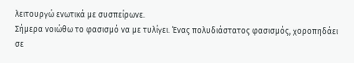λειτουργώ ενωτικά με συσπείρωνε.
Σήμερα νοιώθω το φασισμό να με τυλίγει. Ένας πολυδιάστατος φασισμός, χοροπηδάει σε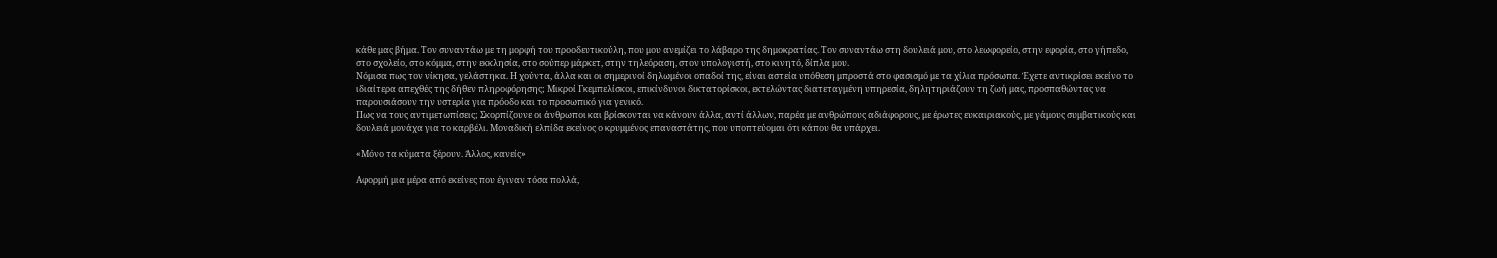κάθε μας βήμα. Τον συναντάω με τη μορφή του προοδευτικούλη, που μου ανεμίζει το λάβαρο της δημοκρατίας. Τον συναντάω στη δουλειά μου, στο λεωφορείο, στην εφορία, στο γήπεδο, στο σχολείο, στο κόμμα, στην εκκλησία, στο σούπερ μάρκετ, στην τηλεόραση, στον υπολογιστή, στο κινητό, δίπλα μου.
Νόμισα πως τον νίκησα, γελάστηκα. Η χούντα, άλλα και οι σημερινοί δηλωμένοι οπαδοί της, είναι αστεία υπόθεση μπροστά στο φασισμό με τα χίλια πρόσωπα. Έχετε αντικρίσει εκείνο το ιδιαίτερα απεχθές της δήθεν πληροφόρησης; Μικροί Γκεμπελίσκοι, επικίνδυνοι δικτατορίσκοι, εκτελώντας διατεταγμένη υπηρεσία, δηλητηριάζουν τη ζωή μας, προσπαθώντας να παρουσιάσουν την υστερία για πρόοδο και το προσωπικό για γενικό.
Πως να τους αντιμετωπίσεις; Σκορπίζουνε οι άνθρωποι και βρίσκονται να κάνουν άλλα, αντί άλλων, παρέα με ανθρώπους αδιάφορους, με έρωτες ευκαιριακούς, με γάμους συμβατικούς και δουλειά μονάχα για το καρβέλι. Μοναδική ελπίδα εκείνος ο κρυμμένος επαναστάτης, που υποπτεύομαι ότι κάπου θα υπάρχει.

«Μόνο τα κύματα ξέρουν. Άλλος, κανείς»

Αφορμή μια μέρα από εκείνες που έγιναν τόσα πολλά,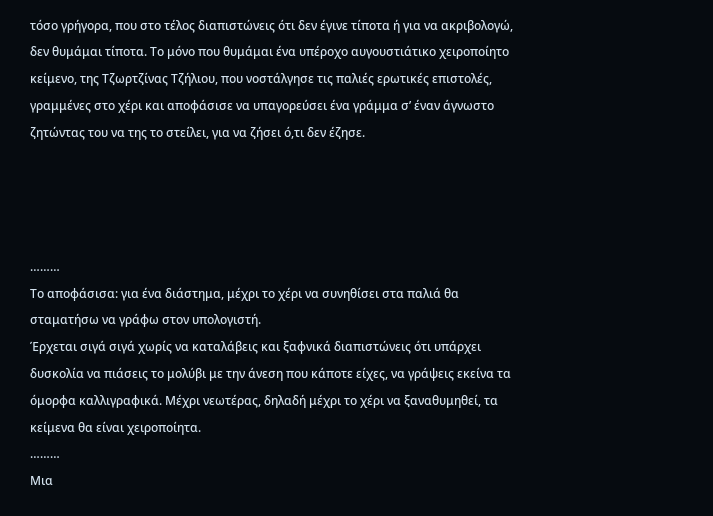τόσο γρήγορα, που στο τέλος διαπιστώνεις ότι δεν έγινε τίποτα ή για να ακριβολογώ, δεν θυμάμαι τίποτα. Το μόνο που θυμάμαι ένα υπέροχο αυγουστιάτικο χειροποίητο κείμενο, της Τζωρτζίνας Τζήλιου, που νοστάλγησε τις παλιές ερωτικές επιστολές, γραμμένες στο χέρι και αποφάσισε να υπαγορεύσει ένα γράμμα σ’ έναν άγνωστο ζητώντας του να της το στείλει, για να ζήσει ό,τι δεν έζησε.




………
Το αποφάσισα: για ένα διάστημα, μέχρι το χέρι να συνηθίσει στα παλιά θα σταματήσω να γράφω στον υπολογιστή.
Έρχεται σιγά σιγά χωρίς να καταλάβεις και ξαφνικά διαπιστώνεις ότι υπάρχει δυσκολία να πιάσεις το μολύβι με την άνεση που κάποτε είχες, να γράψεις εκείνα τα όμορφα καλλιγραφικά. Μέχρι νεωτέρας, δηλαδή μέχρι το χέρι να ξαναθυμηθεί, τα κείμενα θα είναι χειροποίητα.
………
Μια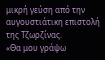μικρή γεύση από την αυγουστιάτικη επιστολή της Τζωρζίνας.
«Θα μου γράψω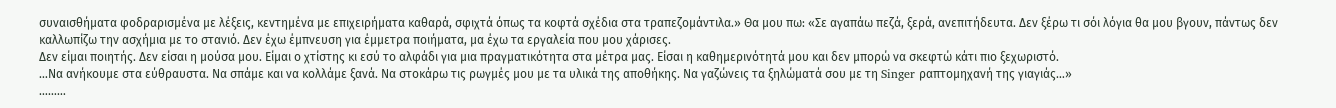συναισθήματα φοδραρισμένα με λέξεις, κεντημένα με επιχειρήματα καθαρά, σφιχτά όπως τα κοφτά σχέδια στα τραπεζομάντιλα.» Θα μου πω: «Σε αγαπάω πεζά, ξερά, ανεπιτήδευτα. Δεν ξέρω τι σόι λόγια θα μου βγουν, πάντως δεν καλλωπίζω την ασχήμια με το στανιό. Δεν έχω έμπνευση για έμμετρα ποιήματα, μα έχω τα εργαλεία που μου χάρισες.
Δεν είμαι ποιητής. Δεν είσαι η μούσα μου. Είμαι ο χτίστης κι εσύ το αλφάδι για μια πραγματικότητα στα μέτρα μας. Είσαι η καθημερινότητά μου και δεν μπορώ να σκεφτώ κάτι πιο ξεχωριστό.
…Να ανήκουμε στα εύθραυστα. Να σπάμε και να κολλάμε ξανά. Να στοκάρω τις ρωγμές μου με τα υλικά της αποθήκης. Να γαζώνεις τα ξηλώματά σου με τη Singer ραπτομηχανή της γιαγιάς…»
………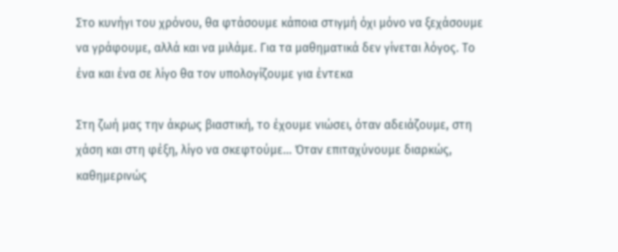Στο κυνήγι του χρόνου, θα φτάσουμε κάποια στιγμή όχι μόνο να ξεχάσουμε να γράφουμε, αλλά και να μιλάμε. Για τα μαθηματικά δεν γίνεται λόγος. Το ένα και ένα σε λίγο θα τον υπολογίζουμε για έντεκα

Στη ζωή μας την άκρως βιαστική, το έχουμε νιώσει, όταν αδειάζουμε, στη χάση και στη φέξη, λίγο να σκεφτούμε… Όταν επιταχύνουμε διαρκώς, καθημερινώς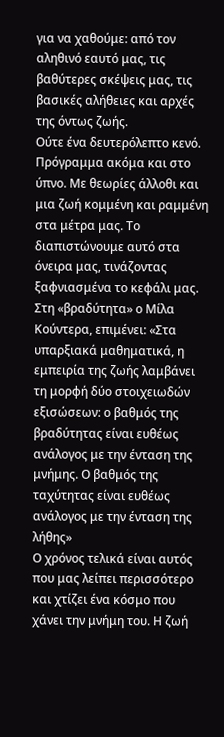για να χαθούμε: από τον αληθινό εαυτό μας, τις βαθύτερες σκέψεις μας, τις βασικές αλήθειες και αρχές της όντως ζωής.
Ούτε ένα δευτερόλεπτο κενό. Πρόγραμμα ακόμα και στο ύπνο. Με θεωρίες άλλοθι και μια ζωή κομμένη και ραμμένη στα μέτρα μας. Το διαπιστώνουμε αυτό στα όνειρα μας, τινάζοντας ξαφνιασμένα το κεφάλι μας.
Στη «βραδύτητα» ο Μίλα Κούντερα, επιμένει: «Στα υπαρξιακά μαθηματικά, η εμπειρία της ζωής λαμβάνει τη μορφή δύο στοιχειωδών εξισώσεων: ο βαθμός της βραδύτητας είναι ευθέως ανάλογος με την ένταση της μνήμης. Ο βαθμός της ταχύτητας είναι ευθέως ανάλογος με την ένταση της λήθης»
Ο χρόνος τελικά είναι αυτός που μας λείπει περισσότερο και χτίζει ένα κόσμο που χάνει την μνήμη του. Η ζωή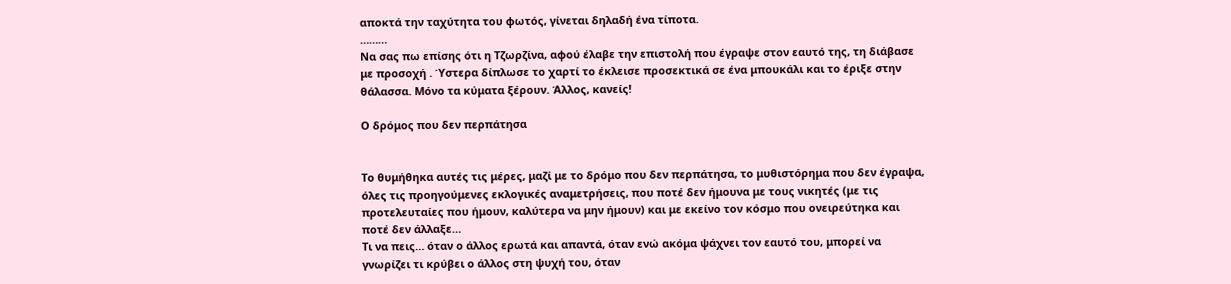αποκτά την ταχύτητα του φωτός, γίνεται δηλαδή ένα τίποτα.
………
Να σας πω επίσης ότι η Τζωρζίνα, αφού έλαβε την επιστολή που έγραψε στον εαυτό της, τη διάβασε με προσοχή . Ύστερα δίπλωσε το χαρτί το έκλεισε προσεκτικά σε ένα μπουκάλι και το έριξε στην θάλασσα. Μόνο τα κύματα ξέρουν. Άλλος, κανείς!

Ο δρόμος που δεν περπάτησα


Το θυμήθηκα αυτές τις μέρες, μαζί με το δρόμο που δεν περπάτησα, το μυθιστόρημα που δεν έγραψα, όλες τις προηγούμενες εκλογικές αναμετρήσεις, που ποτέ δεν ήμουνα με τους νικητές (με τις προτελευταίες που ήμουν, καλύτερα να μην ήμουν) και με εκείνο τον κόσμο που ονειρεύτηκα και ποτέ δεν άλλαξε…
Τι να πεις… όταν ο άλλος ερωτά και απαντά, όταν ενώ ακόμα ψάχνει τον εαυτό του, μπορεί να γνωρίζει τι κρύβει ο άλλος στη ψυχή του, όταν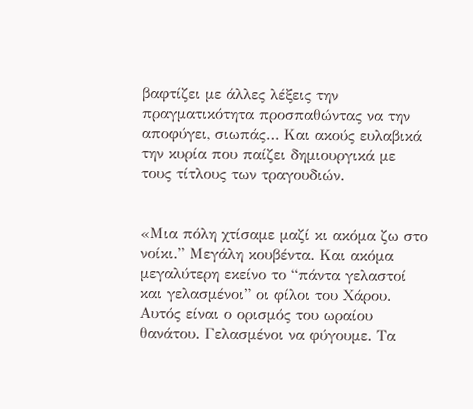βαφτίζει με άλλες λέξεις την πραγματικότητα προσπαθώντας να την αποφύγει, σιωπάς… Και ακούς ευλαβικά την κυρία που παίζει δημιουργικά με τους τίτλους των τραγουδιών.


«Μια πόλη χτίσαμε μαζί κι ακόμα ζω στο νοίκι.” Μεγάλη κουβέντα. Και ακόμα μεγαλύτερη εκείνο το “πάντα γελαστοί και γελασμένοι” οι φίλοι του Χάρου. Αυτός είναι ο ορισμός του ωραίου θανάτου. Γελασμένοι να φύγουμε. Τα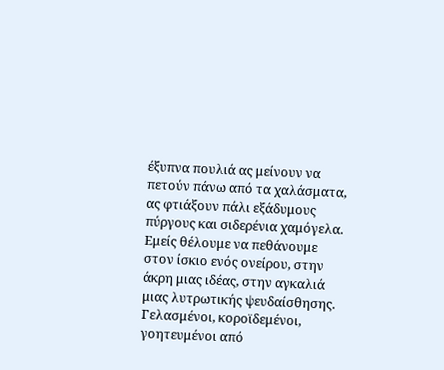έξυπνα πουλιά ας μείνουν να πετούν πάνω από τα χαλάσματα, ας φτιάξουν πάλι εξάδυμους πύργους και σιδερένια χαμόγελα.
Εμείς θέλουμε να πεθάνουμε στον ίσκιο ενός ονείρου, στην άκρη μιας ιδέας, στην αγκαλιά μιας λυτρωτικής ψευδαίσθησης. Γελασμένοι, κοροϊδεμένοι, γοητευμένοι από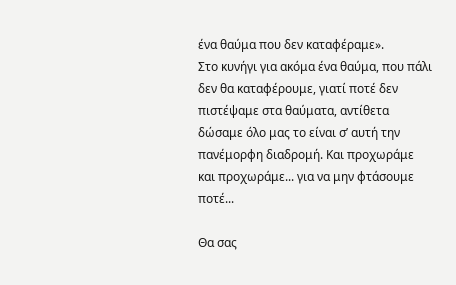ένα θαύμα που δεν καταφέραμε».
Στο κυνήγι για ακόμα ένα θαύμα, που πάλι δεν θα καταφέρουμε, γιατί ποτέ δεν πιστέψαμε στα θαύματα, αντίθετα δώσαμε όλο μας το είναι σ’ αυτή την πανέμορφη διαδρομή. Και προχωράμε και προχωράμε... για να μην φτάσουμε ποτέ...

Θα σας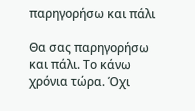παρηγορήσω και πάλι

Θα σας παρηγορήσω και πάλι. Το κάνω χρόνια τώρα. Όχι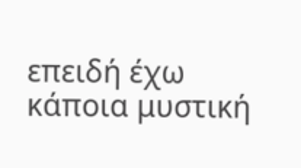επειδή έχω κάποια μυστική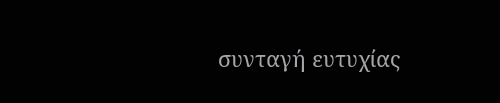συνταγή ευτυχίας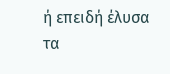ή επειδή έλυσα τα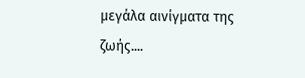μεγάλα αινίγματα της ζωής....